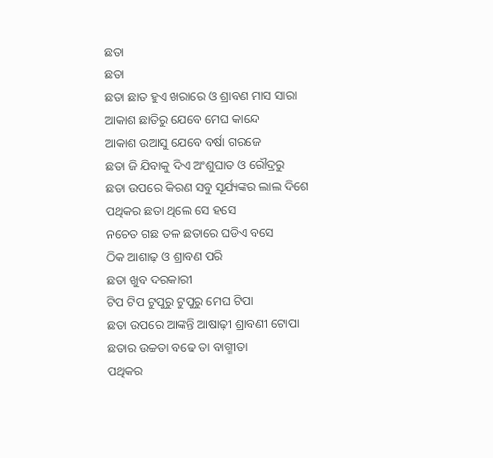ଛତା
ଛତା
ଛତା ଛାତ ହୁଏ ଖରାରେ ଓ ଶ୍ରାବଣ ମାସ ସାରା
ଆକାଶ ଛାତିରୁ ଯେବେ ମେଘ କାନ୍ଦେ
ଆକାଶ ଉଆସୁ ଯେବେ ବର୍ଷା ଗରଜେ
ଛତା ଜି ଯିବାକୁ ଦିଏ ଅଂଶୁଘାତ ଓ ରୌଦ୍ରରୁ
ଛତା ଉପରେ କିରଣ ସବୁ ସୂର୍ଯ୍ୟଙ୍କର ଲାଲ ଦିଶେ
ପଥିକର ଛତା ଥିଲେ ସେ ହସେ
ନଚେତ ଗଛ ତଳ ଛତାରେ ଘଡିଏ ବସେ
ଠିକ ଆଶାଢ଼ ଓ ଶ୍ରାବଣ ପରି
ଛତା ଖୁବ ଦରକାରୀ
ଟିପ ଟିପ ଟୁପୁରୁ ଟୁପୁରୁ ମେଘ ଟିପା
ଛତା ଉପରେ ଆଙ୍କନ୍ତି ଆଷାଢ଼ୀ ଶ୍ରାବଣୀ ଟୋପା
ଛତାର ଉଚ୍ଚତା ବଢେ ତା ବାଗ୍ମୀତା
ପଥିକର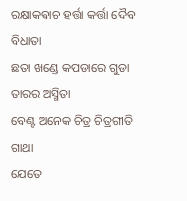ରକ୍ଷାକଵାଚ ହର୍ତ୍ତା କର୍ତ୍ତା ଦୈବ ବିଧାତା
ଛତା ଖଣ୍ଡେ କପଡାରେ ଗୁଡା ତାରର ଅସ୍ମିତା
ବେଣ୍ଟ ଅନେକ ଚିତ୍ର ଚିତ୍ରଗୀତି ଗାଥା
ଯେତେ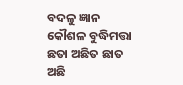ବଦଳୁ ଜ୍ଞାନ କୌଶଳ ବୁଦ୍ଧିମତ୍ତା
ଛତା ଅଛିତ ଛାତ ଅଛି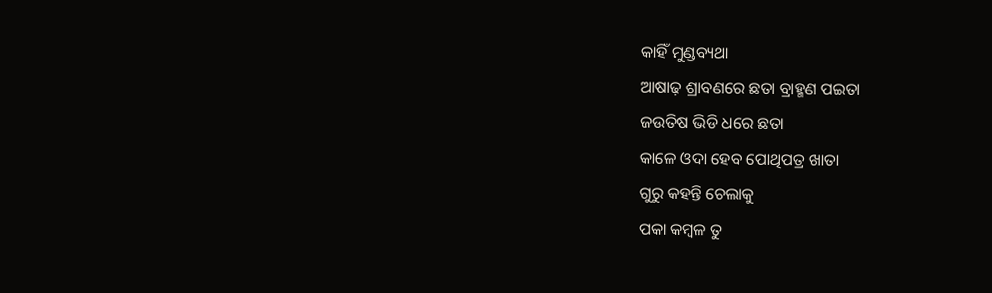କାହିଁ ମୁଣ୍ଡବ୍ୟଥା
ଆଷାଢ଼ ଶ୍ରାବଣରେ ଛତା ବ୍ରାହ୍ମଣ ପଇତା
ଜଉତିଷ ଭିଡି ଧରେ ଛତା
କାଳେ ଓଦା ହେବ ପୋଥିପତ୍ର ଖାତା
ଗୁରୁ କହନ୍ତି ଚେଲାକୁ
ପକା କମ୍ବଳ ତୁ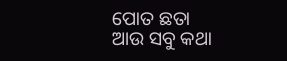ପୋତ ଛତା
ଆଉ ସବୁ କଥା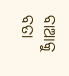ବାଆକୁ ବତା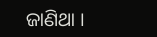ଜାଣିଥା ।